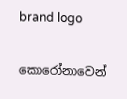brand logo

කොරෝනාවෙන්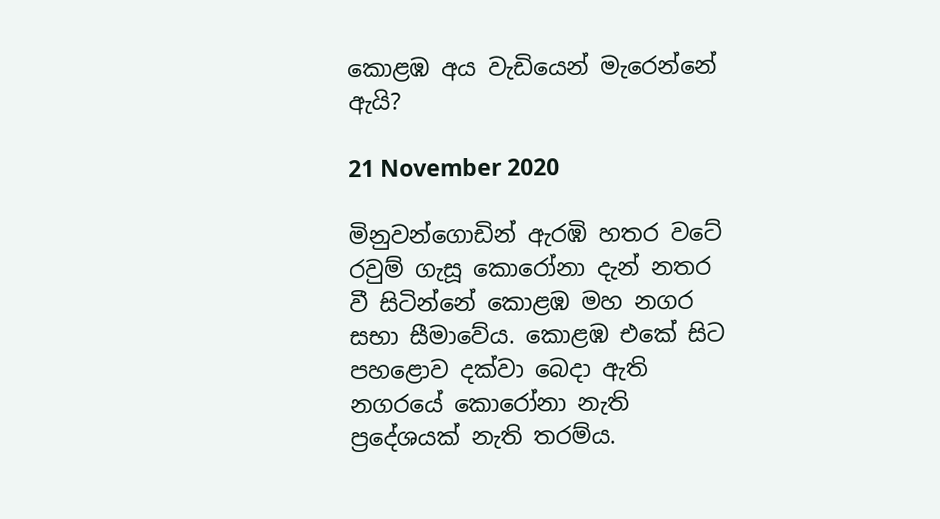කොළඹ අය වැඩියෙන් මැරෙන්නේ ඇයි?

21 November 2020

මිනුවන්ගොඩින් ඇරඹි හතර වටේ රවුම් ගැසූ කොරෝනා දැන් නතර වී සිටින්නේ කොළඹ මහ නගර සභා සීමාවේය. කොළඹ එකේ සිට පහළොව දක්වා බෙදා ඇති නගරයේ කොරෝනා නැති ප්‍රදේශයක් නැති තරම්ය.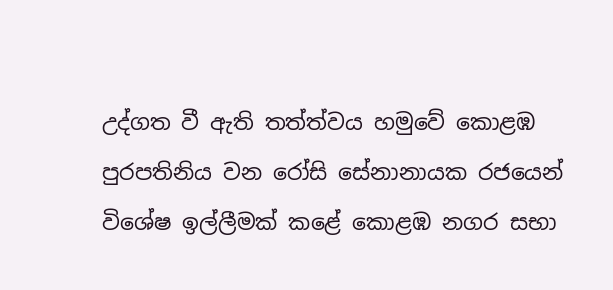උද්ගත වී ඇති තත්ත්වය හමුවේ කොළඹ පුරපතිනිය වන රෝසි සේනානායක රජයෙන් විශේෂ ඉල්ලීමක් කළේ කොළඹ නගර සභා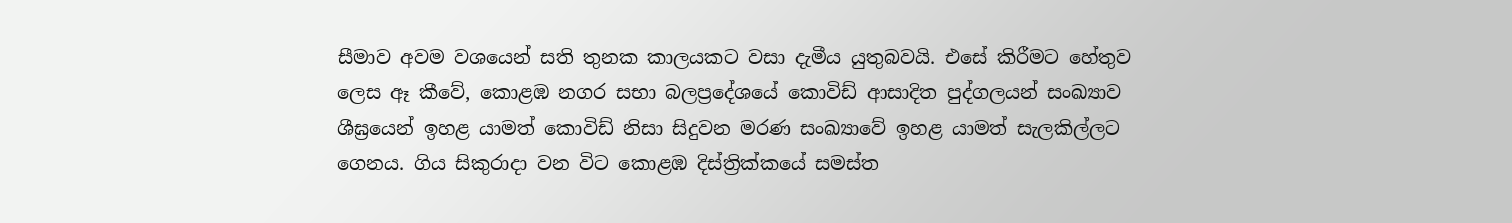සීමාව අවම වශයෙන් සති තුනක කාලයකට වසා දැමීය යුතුබවයි. එසේ කිරීමට හේතුව ලෙස ඈ කීවේ, කොළඹ නගර සභා බලප්‍රදේශයේ කොවිඩ් ආසාදිත පුද්ගලයන් සංඛ්‍යාව ශීඝ්‍රයෙන් ඉහළ යාමත් කොවිඩ් නිසා සිදුවන මරණ සංඛ්‍යාවේ ඉහළ යාමත් සැලකිල්ලට ගෙනය. ගිය සිකුරාදා වන විට කොළඹ දිස්ත්‍රික්කයේ සමස්ත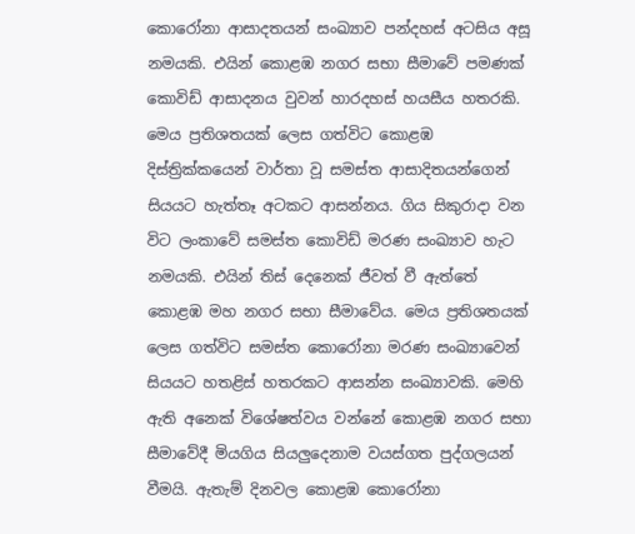කොරෝනා ආසාදතයන් සංඛ්‍යාව පන්දහස් අටසිය අසූ නමයකි. එයින් කොළඹ නගර සභා සීමාවේ පමණක් කොවිඩ් ආසාදනය වුවන් හාරදහස් හයසීය හතරකි. මෙය ප්‍රතිශතයක් ලෙස ගත්විට කොළඹ දිස්ත්‍රික්කයෙන් වාර්තා වූ සමස්ත ආසාදිතයන්ගෙන් සියයට හැත්තෑ අටකට ආසන්නය. ගිය සිකුරාදා වන විට ලංකාවේ සමස්ත කොවිඩ් මරණ සංඛ්‍යාව හැට නමයකි. එයින් තිස් දෙනෙක් ජීවත් වී ඇත්තේ කොළඹ මහ නගර සභා සීමාවේය. මෙය ප්‍රතිශතයක් ලෙස ගත්විට සමස්ත කොරෝනා මරණ සංඛ්‍යාවෙන් සියයට හතළිස් හතරකට ආසන්න සංඛ්‍යාවකි. මෙහි ඇති අනෙක් විශේෂත්වය වන්නේ කොළඹ නගර සභා සීමාවේදී මියගිය සියලුදෙනාම වයස්ගත පුද්ගලයන් වීමයි. ඇතැම් දිනවල කොළඹ කොරෝනා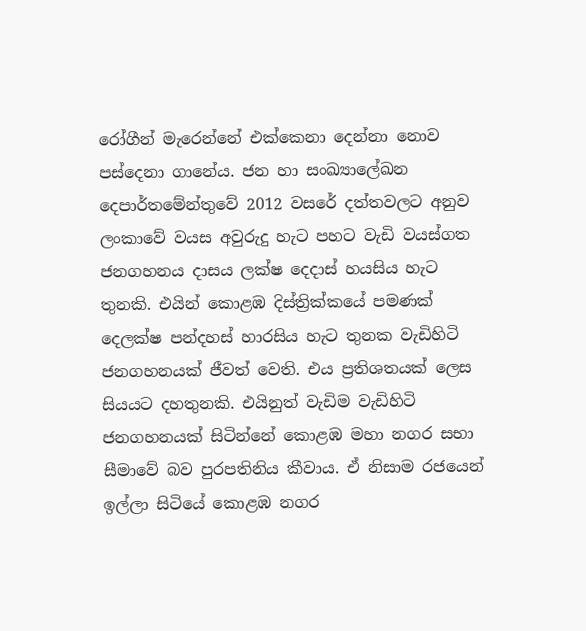රෝගීන් මැරෙන්නේ එක්කෙනා දෙන්නා නොව පස්දෙනා ගානේය. ජන හා සංඛ්‍යාලේඛන දෙපාර්තමේන්තුවේ 2012 වසරේ දත්තවලට අනුව ලංකාවේ වයස අවුරුදු හැට පහට වැඩි වයස්ගත ජනගහනය දාසය ලක්ෂ දෙදාස් හයසිය හැට තුනකි. එයින් කොළඹ දිස්ත්‍රික්කයේ පමණක් දෙලක්ෂ පන්දහස් හාරසිය හැට තුනක වැඩිහිටි ජනගහනයක් ජීවත් වෙති. එය ප්‍රතිශතයක් ලෙස සියයට දහතුනකි. එයිනුත් වැඩිම වැඩිහිටි ජනගහනයක් සිටින්නේ කොළඹ මහා නගර සභා සීමාවේ බව පුරපතිනිය කීවාය. ඒ නිසාම රජයෙන් ඉල්ලා සිටියේ කොළඹ නගර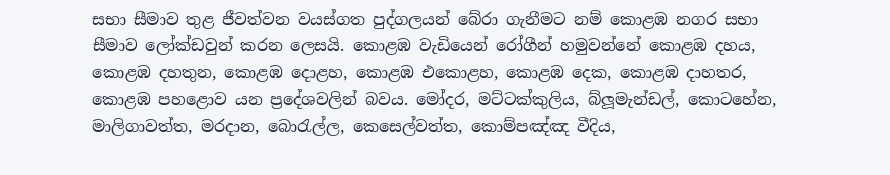සභා සීමාව තුළ ජීවත්වන වයස්ගත පුද්ගලයන් බේරා ගැනීමට නම් කොළඹ නගර සභා සීමාව ලෝක්ඩවුන් කරන ලෙසයි. කොළඹ වැඩියෙන් රෝගීන් හමුවන්නේ කොළඹ දහය, කොළඹ දහතුන, කොළඹ දොළහ, කොළඹ එකොළහ, කොළඹ දෙක, කොළඹ දාහතර, කොළඹ පහළොව යන ප්‍රදේශවලින් බවය. මෝදර, මට්ටක්කුලිය, බ්ලූමැන්ඩල්, කොටහේන, මාලිගාවත්ත, මරදාන, බොරැල්ල, කෙසෙල්වත්ත, කොම්පඤ්ඤ වීදිය,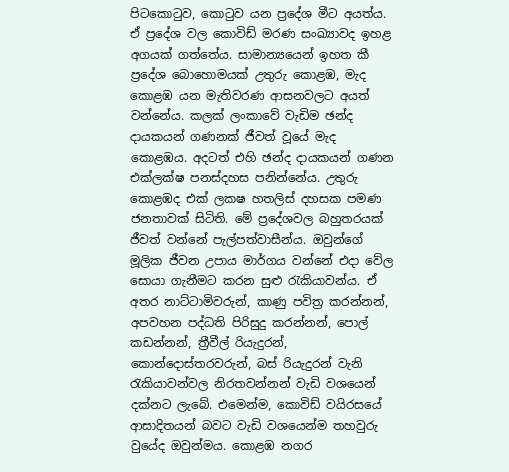පිටකොටුව, කොටුව යන ප්‍රදේශ මීට අයත්ය. ඒ ප්‍රදේශ වල කොවිඩ් මරණ සංඛ්‍යාවද ඉහළ අගයක් ගත්තේය. සාමාන්‍යයෙන් ඉහත කී ප්‍රදේශ බොහොමයක් උතුරු කොළඹ, මැද කොළඹ යන මැතිවරණ ආසනවලට අයත් වන්නේය. කලක් ලංකාවේ වැඩිම ඡන්ද දායකයන් ගණනක් ජීවත් වූයේ මැද කොළඹය. අදටත් එහි ඡන්ද දායකයන් ගණන එක්ලක්ෂ පනස්දහස පනින්නේය. උතුරු කොළඹද එක් ලකෂ හතලිස් දහසක පමණ ජනතාවක් සිටිති. මේ ප්‍රදේශවල බහුතරයක් ජීවත් වන්නේ පැල්පත්වාසීන්ය. ඔවුන්ගේ මූලික ජීවන උපාය මාර්ගය වන්නේ එදා වේල සොයා ගැනීමට කරන සුළු රැකියාවන්ය. ඒ අතර නාට්ටාමිවරුන්, කාණු පවිත්‍ර කරන්නන්, අපවහන පද්ධති පිරිසුදු කරන්නන්, පොල් කඩන්නන්, ත්‍රීවීල් රියැදුරන්, කොන්දොස්තරවරුන්, බස් රියැදුරන් වැනි රැකියාවන්වල නිරතවන්නන් වැඩි වශයෙන් දක්නට ලැබේ. එමෙන්ම, කොවිඩ් වයිරසයේ ආසාදිතයන් බවට වැඩි වශයෙන්ම තහවුරු වුයේද ඔවුන්මය. කොළඹ නගර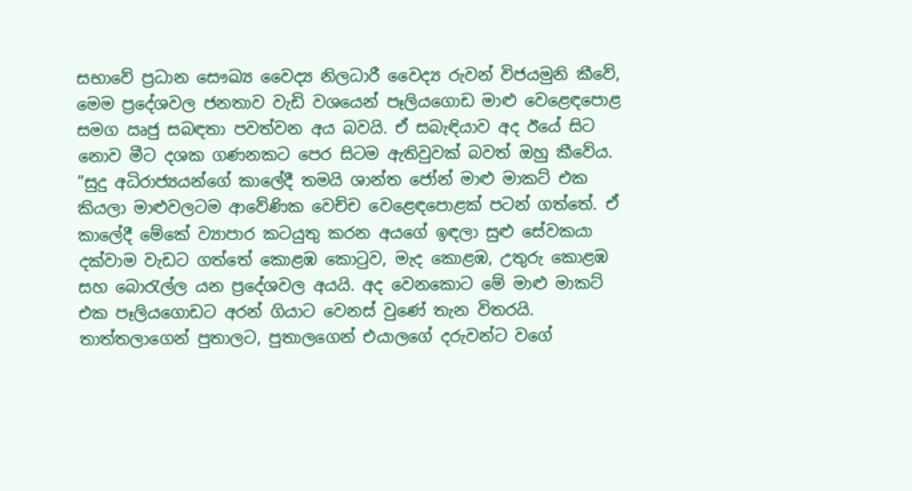සභාවේ ප්‍රධාන සෞඛ්‍ය වෛද්‍ය නිලධාරී වෛද්‍ය රුවන් විජයමුනි කීවේ, මෙම ප්‍රදේශවල ජනතාව වැඩි වශයෙන් පෑලියගොඩ මාළු වෙළෙඳපොළ සමග ඍජු සබඳතා පවත්වන අය බවයි. ඒ සබැඳියාව අද ඊයේ සිට නොව මීට දශක ගණනකට පෙර සිටම ඇතිවුවක් බවත් ඔහු කීවේය. ”සුදු අධිරාජ්‍යයන්ගේ කාලේදී තමයි ශාන්ත ජෝන් මාළු මාකට් එක කියලා මාළුවලටම ආවේණික වෙච්ච වෙළෙඳපොළක් පටන් ගත්තේ. ඒ කාලේදී මේකේ ව්‍යාපාර කටයුතු කරන අයගේ ඉඳලා සුළු සේවකයා දක්වාම වැඩට ගත්තේ කොළඹ කොටුව, මැද කොළඹ, උතුරු කොළඹ සහ බොරැල්ල යන ප්‍රදේශවල අයයි. අද වෙනකොට මේ මාළු මාකට් එක පෑලියගොඩට අරන් ගියාට වෙනස් වුණේ තැන විතරයි. තාත්තලාගෙන් පුතාලට, පුතාලගෙන් එයාලගේ දරුවන්ට වගේ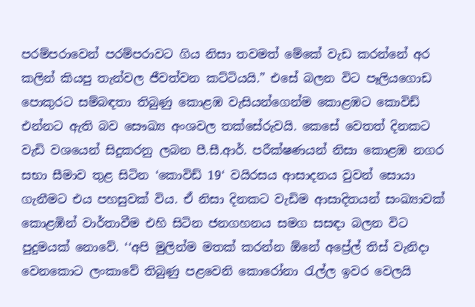පරම්පරාවෙන් පරම්පරාවට ගිය නිසා තවමත් මේකේ වැඩ කරන්නේ අර කලින් කියපු තැන්වල ජීවත්වන කට්ටියයි.” එසේ බලන විට පෑලියගොඩ පොකුරට සම්බඳතා තිබුණු කොළඹ වැසියන්ගෙන්ම කොළඹට කොවිඩ් එන්නට ඇති බව සෞඛ්‍ය අංශවල තක්සේරුවයි. කෙසේ වෙතත් දිනකට වැඩි වශයෙන් සිදුකරනු ලබන පී.සී.ආර්. පරීක්ෂණයන් නිසා කොළඹ නගර සභා සීමාව තුළ සිටින ‘කොවිඩ් 19‘ වයිරසය ආසාදනය වුවන් සොයා ගැනීමට එය පහසුවක් විය. ඒ නිසා දිනකට වැඩිම ආසාදිතයන් සංඛ්‍යාවක් කොළඹින් වාර්තාවීම එහි සිටින ජනගහනය සමග සසඳා බලන විට පුදුමයක් නොවේ. ‘‘අපි මුලින්ම මතක් කරන්න ඕනේ අප්‍රේල් තිස් වැනිදා වෙනකොට ලංකාවේ තිබුණු පළවෙනි කොරෝනා රැල්ල ඉවර වෙලයි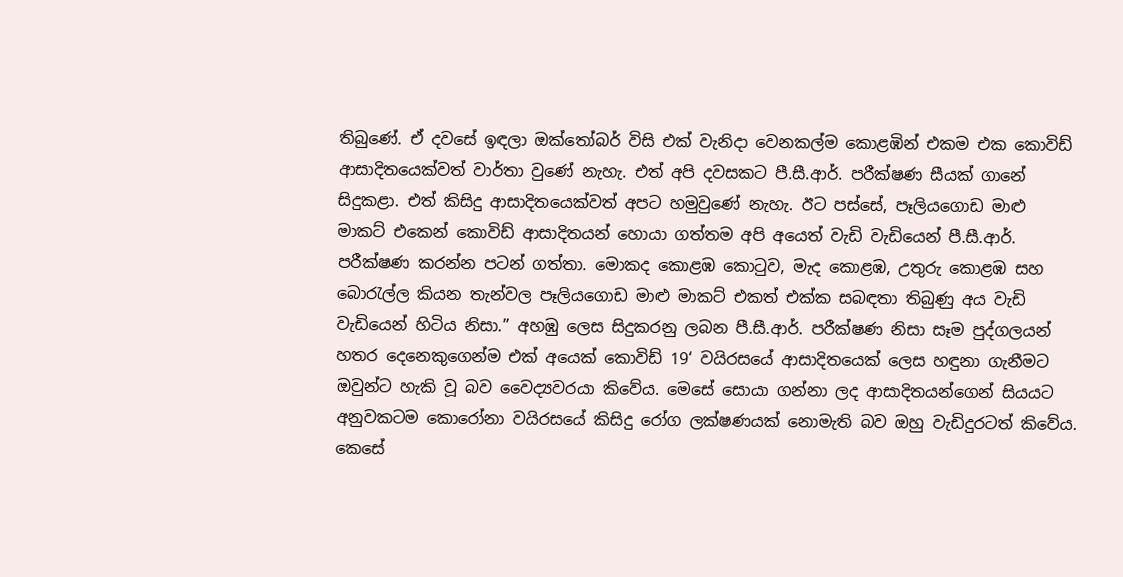තිබුණේ. ඒ දවසේ ඉඳලා ඔක්තෝබර් විසි එක් වැනිදා වෙනකල්ම කොළඹින් එකම එක කොවිඩ් ආසාදිතයෙක්වත් වාර්තා වුණේ නැහැ. එත් අපි දවසකට පී.සී.ආර්. පරීක්ෂණ සීයක් ගානේ සිදුකළා. එත් කිසිදු ආසාදිතයෙක්වත් අපට හමුවුණේ නැහැ. ඊට පස්සේ, පෑලියගොඩ මාළු මාකට් එකෙන් කොවිඩ් ආසාදිතයන් හොයා ගත්තම අපි අයෙත් වැඩි වැඩියෙන් පී.සී.ආර්. පරීක්ෂණ කරන්න පටන් ගත්තා. මොකද කොළඹ කොටුව, මැද කොළඹ, උතුරු කොළඹ සහ බොරැල්ල කියන තැන්වල පෑලියගොඩ මාළු මාකට් එකත් එක්ක සබඳතා තිබුණු අය වැඩි වැඩියෙන් හිටිය නිසා.” අහඹු ලෙස සිදුකරනු ලබන පී.සී.ආර්. පරීක්ෂණ නිසා සෑම පුද්ගලයන් හතර දෙනෙකුගෙන්ම එක් අයෙක් කොවිඩ් 19‘ වයිරසයේ ආසාදිතයෙක් ලෙස හඳුනා ගැනීමට ඔවුන්ට හැකි වූ බව වෛද්‍යවරයා කිවේය. මෙසේ සොයා ගන්නා ලද ආසාදිතයන්ගෙන් සියයට අනුවකටම කොරෝනා වයිරසයේ කිසිදු රෝග ලක්ෂණයක් නොමැති බව ඔහු වැඩිදුරටත් කිවේය. කෙසේ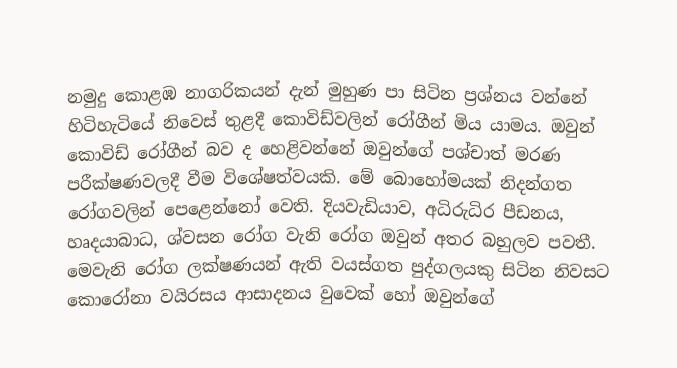නමුදු කොළඹ නාගරිකයන් දැන් මුහුණ පා සිටින ප්‍රශ්නය වන්නේ හිටිහැටියේ නිවෙස් තුළදී කොවිඩ්වලින් රෝගීන් මිය යාමය. ඔවුන් කොවිඩ් රෝගීන් බව ද හෙළිවන්නේ ඔවුන්ගේ පශ්චාත් මරණ පරීක්ෂණවලදී වීම විශේෂත්වයකි. මේ බොහෝමයක් නිදන්ගත රෝගවලින් පෙළෙන්නෝ වෙති. දියවැඩියාව, අධිරුධිර පීඩනය, හෘදයාබාධ, ශ්වසන රෝග වැනි රෝග ඔවුන් අතර බහුලව පවතී. මෙවැනි රෝග ලක්ෂණයන් ඇති වයස්ගත පුද්ගලයකු සිටින නිවසට කොරෝනා වයිරසය ආසාදනය වුවෙක් හෝ ඔවුන්ගේ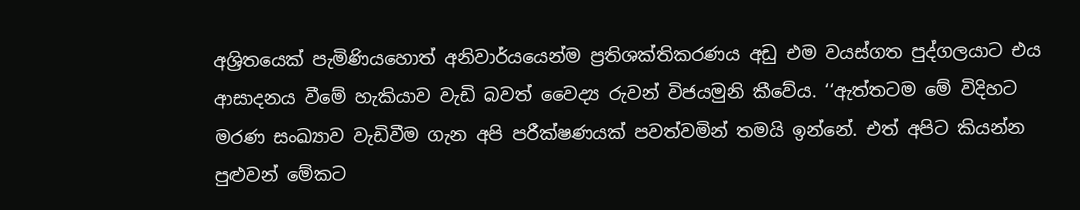අශ්‍රිතයෙක් පැමිණියහොත් අනිවාර්යයෙන්ම ප්‍රතිශක්තිකරණය අඩු එම වයස්ගත පුද්ගලයාට එය ආසාදනය වීමේ හැකියාව වැඩි බවත් වෛද්‍ය රුවන් විජයමුනි කීවේය. ‘‘ඇත්තටම මේ විදිහට මරණ සංඛ්‍යාව වැඩිවීම ගැන අපි පරීක්ෂණයක් පවත්වමින් තමයි ඉන්නේ. එත් අපිට කියන්න පුළුවන් මේකට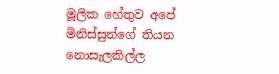මූලික හේතුව අපේ මිනිස්සුන්ගේ තියන නොසැලකිල්ල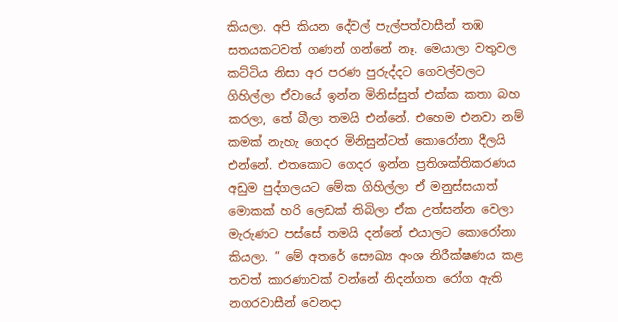කියලා. අපි කියන දේවල් පැල්පත්වාසීන් තඹ සතයකටවත් ගණන් ගන්නේ නෑ. මෙයාලා වතුවල කට්ටිය නිසා අර පරණ පුරුද්දට ගෙවල්වලට ගිහිල්ලා ඒවායේ ඉන්න මිනිස්සුත් එක්ක කතා බහ කරලා, තේ බීලා තමයි එන්නේ. එහෙම එනවා නම් කමක් නැහැ ගෙදර මිනිසුන්ටත් කොරෝනා දීලයි එන්නේ. එතකොට ගෙදර ඉන්න ප්‍රතිශක්තිකරණය අඩුම පුද්ගලයට මේක ගිහිල්ලා ඒ මනුස්සයාත් මොකක් හරි ලෙඩක් තිබිලා ඒක උත්සන්න වෙලා මැරුණට පස්සේ තමයි දන්නේ එයාලට කොරෝනා කියලා. ” මේ අතරේ සෞඛ්‍ය අංශ නිරීක්ෂණය කළ තවත් කාරණාවක් වන්නේ නිදන්ගත රෝග ඇති නගරවාසීන් වෙනදා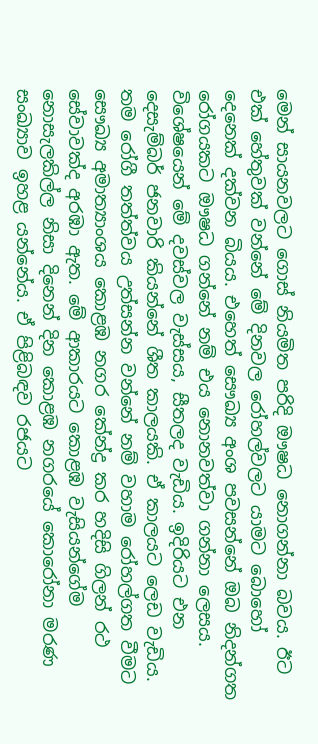මෙන් සායනවලට ගොස් නියමිත පරිදි ඖෂධ නොගන්නා බවය. ඊට එක් හේතුවක් වන්නේ මේ දිනවල රෝහල්වලට යාමට බොහෝ දෙනෙක් දක්වන බියය. එහෙත් සෞඛ්‍ය අංශ පවසන්නේ ඔබ නිදන්ගත රෝගයකට ඖෂධ ගන්නේ නම් එය නොනවත්වා ගන්නා ලෙසය. විශේෂයෙන් මේ දවස්වල වැස්සය, සීතලද වැඩිය. ඉදිරියට එන දෙසැම්බර් ජනවාරි කියන්නේ ශීත කාලයකි. ඒ කාලයට ලෙඩ වැඩිය. තම රෝගී තත්ත්වය උත්සන්න වන්නේ නම් වහාම රෝහල්ගත වීමට සෞඛ්‍ය අමාත්‍යාංශය කොළඹ නගර කේන්ද්‍ර කර හදිසි ගිලන් රථ සේවාවක්ද අරඹා ඇත. මේ ආකාරයට කොළඹ වැසියන්ගේම නොසැලකිල්ල නිසා දිනෙන් දින කොළඹ නගරයේ කොරෝනා මරණ සංඛ්‍යාව ඉහළ යන්නේය. ඒ පිළිබඳව රජයට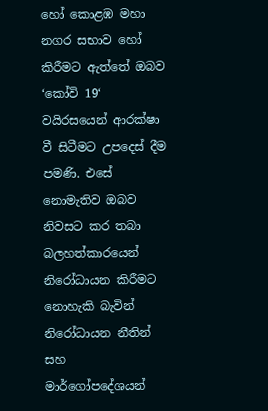හෝ කොළඹ මහා නගර සභාව හෝ කිරීමට ඇත්තේ ඔබව ‘කෝවි 19‘ වයිරසයෙන් ආරක්ෂා වී සිටීමට උපදෙස් දීම පමණි. එසේ නොමැතිව ඔබව නිවසට කර තබා බලහත්කාරයෙන් නිරෝධායන කිරීමට නොහැකි බැවින් නිරෝධායන නීතින් සහ මාර්ගෝපදේශයන්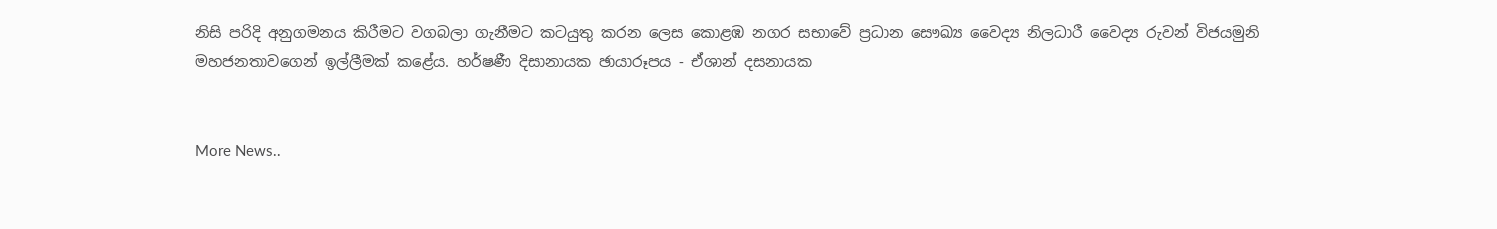නිසි පරිදි අනුගමනය කිරීමට වගබලා ගැනීමට කටයුතු කරන ලෙස කොළඹ නගර සභාවේ ප්‍රධාන සෞඛ්‍ය වෛද්‍ය නිලධාරී වෛද්‍ය රුවන් විජයමුනි මහජනතාවගෙන් ඉල්ලීමක් කළේය. හර්ෂණී දිසානායක ඡායාරූපය - ඒශාන් දසනායක


More News..